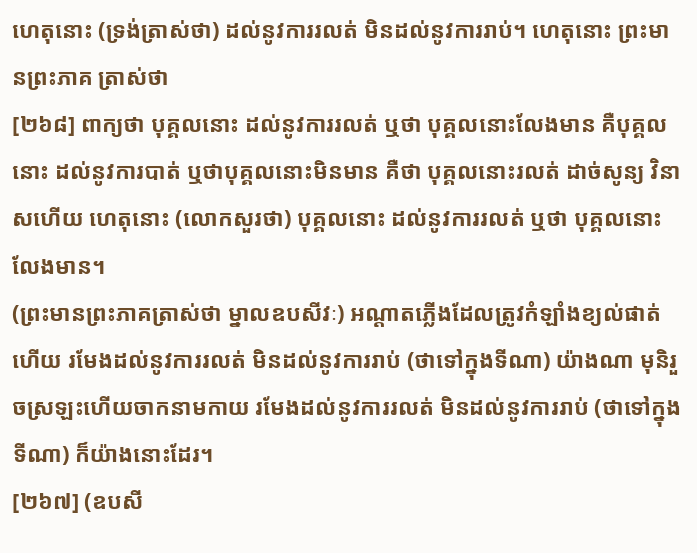ហេតុនោះ (ទ្រង់ត្រាស់ថា) ដល់នូវការរលត់ មិនដល់នូវការរាប់។ ហេតុនោះ ព្រះមានព្រះភាគ ត្រាស់ថា
[២៦៨] ពាក្យថា បុគ្គលនោះ ដល់នូវការរលត់ ឬថា បុគ្គលនោះលែងមាន គឺបុគ្គលនោះ ដល់នូវការបាត់ ឬថាបុគ្គលនោះមិនមាន គឺថា បុគ្គលនោះរលត់ ដាច់សូន្យ វិនាសហើយ ហេតុនោះ (លោកសួរថា) បុគ្គលនោះ ដល់នូវការរលត់ ឬថា បុគ្គលនោះ លែងមាន។
(ព្រះមានព្រះភាគត្រាស់ថា ម្នាលឧបសីវៈ) អណ្តាតភ្លើងដែលត្រូវកំឡាំងខ្យល់ផាត់ហើយ រមែងដល់នូវការរលត់ មិនដល់នូវការរាប់ (ថាទៅក្នុងទីណា) យ៉ាងណា មុនិរួចស្រឡះហើយចាកនាមកាយ រមែងដល់នូវការរលត់ មិនដល់នូវការរាប់ (ថាទៅក្នុងទីណា) ក៏យ៉ាងនោះដែរ។
[២៦៧] (ឧបសី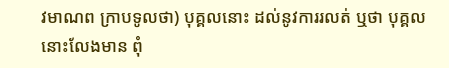វមាណព ក្រាបទូលថា) បុគ្គលនោះ ដល់នូវការរលត់ ឬថា បុគ្គលនោះលែងមាន ពុំ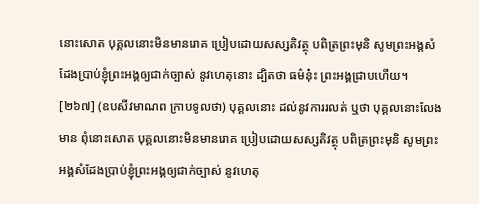នោះសោត បុគ្គលនោះមិនមានរោគ ប្រៀបដោយសស្សតិវត្ថុ បពិត្រព្រះមុនិ សូមព្រះអង្គសំដែងប្រាប់ខ្ញុំព្រះអង្គឲ្យជាក់ច្បាស់ នូវហេតុនោះ ដ្បិតថា ធម៌នុ៎ះ ព្រះអង្គជ្រាបហើយ។
[២៦៧] (ឧបសីវមាណព ក្រាបទូលថា) បុគ្គលនោះ ដល់នូវការរលត់ ឬថា បុគ្គលនោះលែងមាន ពុំនោះសោត បុគ្គលនោះមិនមានរោគ ប្រៀបដោយសស្សតិវត្ថុ បពិត្រព្រះមុនិ សូមព្រះអង្គសំដែងប្រាប់ខ្ញុំព្រះអង្គឲ្យជាក់ច្បាស់ នូវហេតុ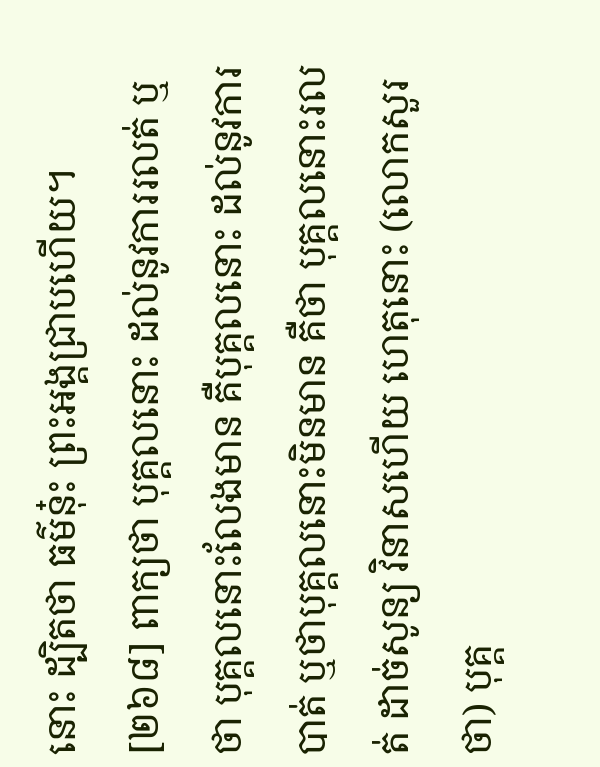នោះ ដ្បិតថា ធម៌នុ៎ះ ព្រះអង្គជ្រាបហើយ។
[២៦៨] ពាក្យថា បុគ្គលនោះ ដល់នូវការរលត់ ឬថា បុគ្គលនោះលែងមាន គឺបុគ្គលនោះ ដល់នូវការបាត់ ឬថាបុគ្គលនោះមិនមាន គឺថា បុគ្គលនោះរលត់ ដាច់សូន្យ វិនាសហើយ ហេតុនោះ (លោកសួរថា) បុគ្គ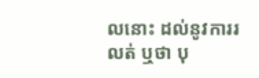លនោះ ដល់នូវការរលត់ ឬថា បុ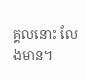គ្គលនោះ លែងមាន។